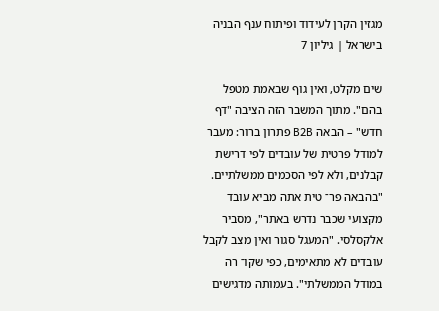מגזין הקרן לעידוד ופיתוח ענף הבניה בישראל | גיליון 7

שים מקלט, ואין גוף שבאמת מטפל בהם". מתוך המשבר הזה הציבה "דף חדש" – הבאה B2B פתרון ברור: מעבר למודל פרטית של עובדים לפי דרישת קבלנים, ולא לפי הסכמים ממשלתיים. "בהבאה פר־ טית אתה מביא עובד מקצועי שכבר נדרש באתר", מסביר אלקסלסי. "המעגל סגור ואין מצב לקבל עובדים לא מתאימים, כפי שקו־ רה במודל הממשלתי". בעמותה מדגישים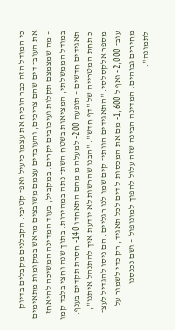כי המודל הזה כבר הוכיח את עצמו כיעיל ואפ־ קטיבי. הקבלנים מקבלים בדיוק את העוב־ דים שהם צריכים, והעובדים עצמם משובצים מראש במקומות מתאימים – מה שמצמצם תקלות ועיכובים יקרים. במקביל, בעוד המדינה המשיכה להיאחז במודל הממשלתי, המציאות בשטח השת־ נתה במהירות. בתוך שנה וחצי בלבד קמו תאגידים חדשים – תופעה 200- למעלה מ מהם התאחדו 140- חסרת תקדים בענף. כ תחת המטרייה של "דף חדש". "הבנו שהרשות לא יודעת איך להתנהל איתנו", מספר אלקסלסי. "התאגידים הוותי־ קים שמו לנו רגליים. הם ניסו להגדיל לעצ־ עוב־ 2,000- ואף ל 1,600- מם את המכסות ל דים לכל תאגיד, רק כדי לשמור על מחירים גבוהים. המדינה הבינה שזה עלול להפוך למונופול – ושם נכנסנו לתמונה".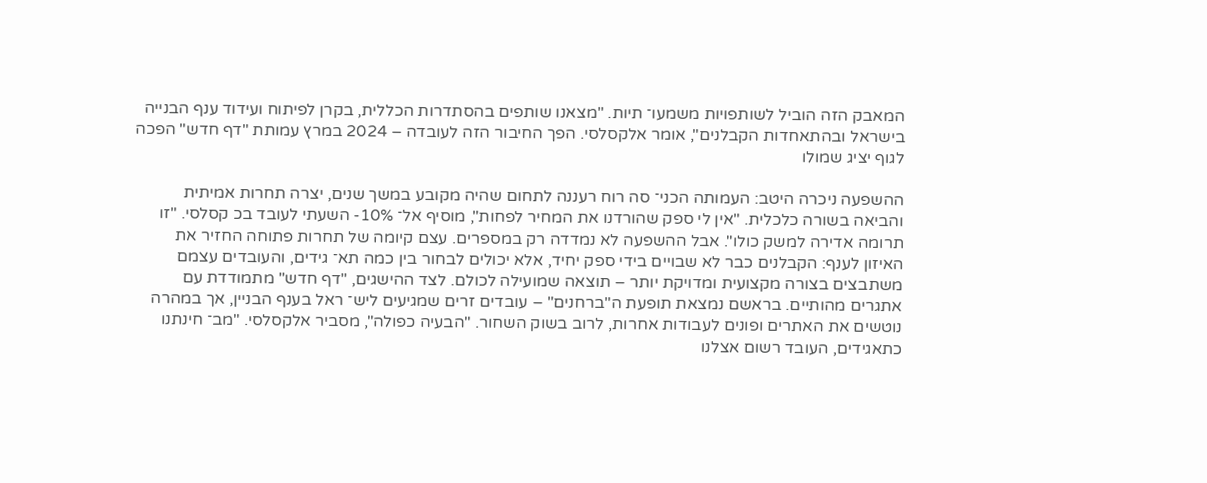המאבק הזה הוביל לשותפויות משמעו־ תיות. "מצאנו שותפים בהסתדרות הכללית, בקרן לפיתוח ועידוד ענף הבנייה בישראל ובהתאחדות הקבלנים", אומר אלקסלסי. הפך החיבור הזה לעובדה – 2024 במרץ עמותת "דף חדש" הפכה לגוף יציג שמולו

ההשפעה ניכרה היטב: העמותה הכני־ סה רוח רעננה לתחום שהיה מקובע במשך שנים, יצרה תחרות אמיתית והביאה בשורה כלכלית. "אין לי ספק שהורדנו את המחיר לפחות", מוסיף אל־ 10%- השעתי לעובד בכ קסלסי. "זו תרומה אדירה למשק כולו". אבל ההשפעה לא נמדדה רק במספרים. עצם קיומה של תחרות פתוחה החזיר את האיזון לענף: הקבלנים כבר לא שבויים בידי ספק יחיד, אלא יכולים לבחור בין כמה תא־ גידים, והעובדים עצמם משתבצים בצורה מקצועית ומדויקת יותר – תוצאה שמועילה לכולם. לצד ההישגים, "דף חדש" מתמודדת עם אתגרים מהותיים. בראשם נמצאת תופעת ה"ברחנים" – עובדים זרים שמגיעים ליש־ ראל בענף הבניין, אך במהרה נוטשים את האתרים ופונים לעבודות אחרות, לרוב בשוק השחור. "הבעיה כפולה", מסביר אלקסלסי. "מב־ חינתנו כתאגידים, העובד רשום אצלנו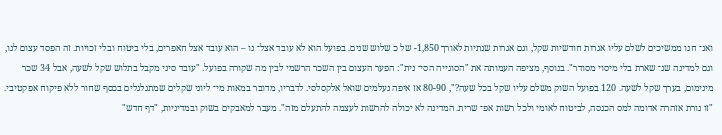ואנ־ חנו ממשיכים לשלם עליו אגרות חודשיות שקל, וגם אגרות שנתיות לאורך 1,850- של כ שלוש שנים. בפועל הוא לא עובד אצל־ נו – הוא עובד אצל חאפרים, בלי ביטוח ובלי זכויות. זה הפסד עצום לנו, וגם למדינה שנ־ שארת בלי מיסוי מסודר". בנוסף, מציפה העמותה את "הסוגייה הסי־ נית": הפער העצום בין השכר הרשמי לבין מה שקורה בפועל. "עובד סיני מקבל בתלוש שקל לשעה, אבל 34 שכר מינימום, בערך שקל לשעה. 120 בפועל השוק משלם עליו שקל בכל שעה?", 80-90 אז איפה נעלמים שואל אלקסלסי. לדבריו, מדובר במאות מי־ ליוני שקלים שמתגלגלים בכסף שחור ללא פיקוח אפקטיבי. "זו נורת אזהרה אדומה למס הכנסה, לביטוח לאומי ולכל רשות אפ־ שרית. המדינה לא יכולה להרשות לעצמה להתעלם מזה". מעבר למאבקים בשוק ובמדיניות, "דף חדש"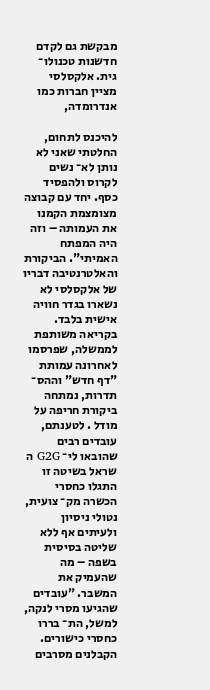מבקשת גם לקדם חדשנות טכנולו־ גית. אלקסלסי מציין חברות כמו אנדרומדה,

להיכנס לתחום, החלטתי שאני לא נותן לא־ נשים לקרוס ולהפסיד כסף. יחד עם קבוצה מצומצמת הקמנו את העמותה – וזה היה המפתח האמיתי". הביקורת והאלטרנטיבה דבריו של אלקסלסי לא נשארו בגדר חוויה אישית בלבד. בקריאה משותפת לממשלה, שפרסמו לאחרונה עמותת "דף חדש" וההס־ תדרות, נמתחה ביקורת חריפה על מודל . לטענתם, עובדים רבים שהובאו לי־ G2G ה שראל בשיטה זו התגלו כחסרי הכשרה מק־ צועית, נטולי ניסיון ולעיתים אף ללא שליטה בסיסית בשפה – מה שהעמיק את המשבר. "עובדים שהגיעו מסרי לנקה, למשל, הת־ בררו כחסרי כישורים. הקבלנים מסרבים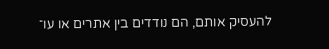להעסיק אותם, הם נודדים בין אתרים או עו־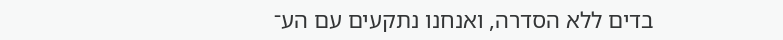בדים ללא הסדרה, ואנחנו נתקעים עם הע־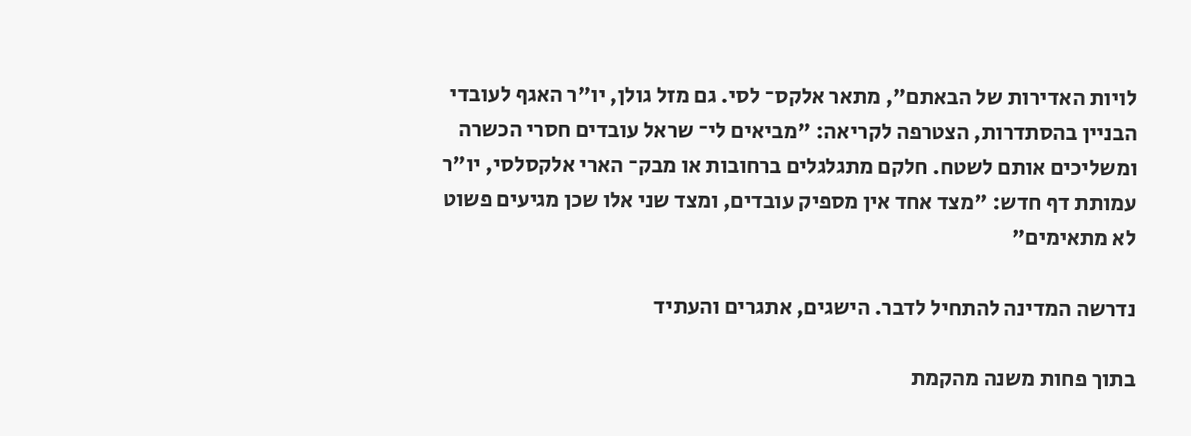לויות האדירות של הבאתם", מתאר אלקס־ לסי. גם מזל גולן, יו"ר האגף לעובדי הבניין בהסתדרות, הצטרפה לקריאה: "מביאים לי־ שראל עובדים חסרי הכשרה ומשליכים אותם לשטח. חלקם מתגלגלים ברחובות או מבק־ הארי אלקסלסי, יו"ר עמותת דף חדש: "מצד אחד אין מספיק עובדים, ומצד שני אלו שכן מגיעים פשוט לא מתאימים"

נדרשה המדינה להתחיל לדבר. הישגים, אתגרים והעתיד

בתוך פחות משנה מהקמת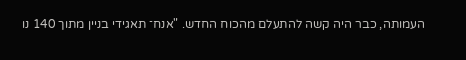העמותה, כבר היה קשה להתעלם מהכוח החדש. "אנח־ תאגידי בניין מתוך 140 נו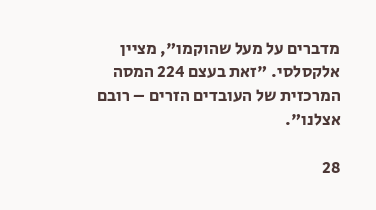מדברים על מעל שהוקמו", מציין אלקסלסי. "זאת בעצם 224 המסה המרכזית של העובדים הזרים – רובם אצלנו".

28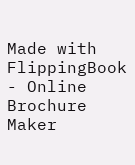Made with FlippingBook - Online Brochure Maker